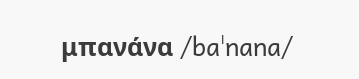μπανάνα /baˈnana/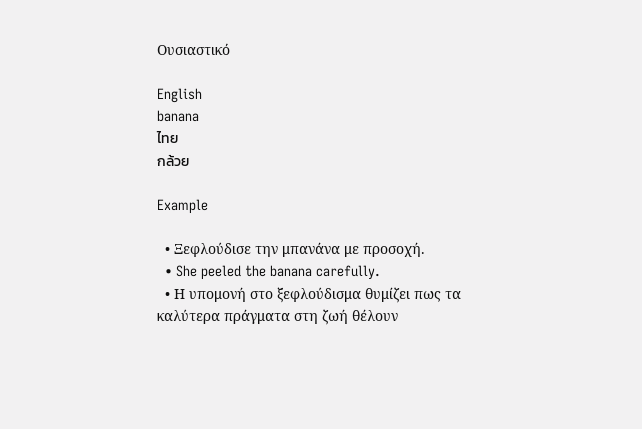Ουσιαστικό

English
banana
ไทย
กล้วย

Example

  • Ξεφλούδισε την μπανάνα με προσοχή.
  • She peeled the banana carefully.
  • Η υπομονή στο ξεφλούδισμα θυμίζει πως τα καλύτερα πράγματα στη ζωή θέλουν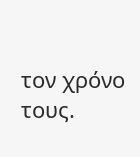τον χρόνο τους.